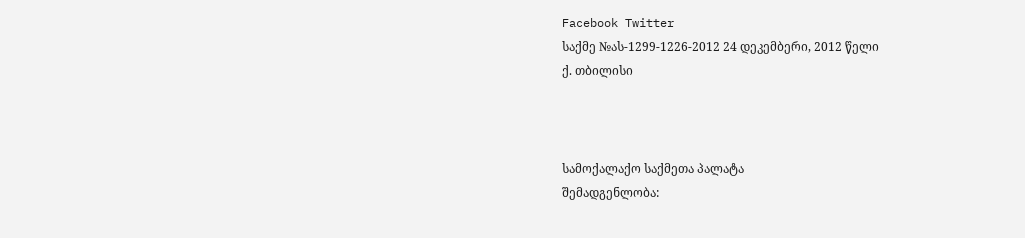Facebook Twitter
საქმე №ას-1299-1226-2012 24 დეკემბერი, 2012 წელი
ქ. თბილისი



სამოქალაქო საქმეთა პალატა
შემადგენლობა: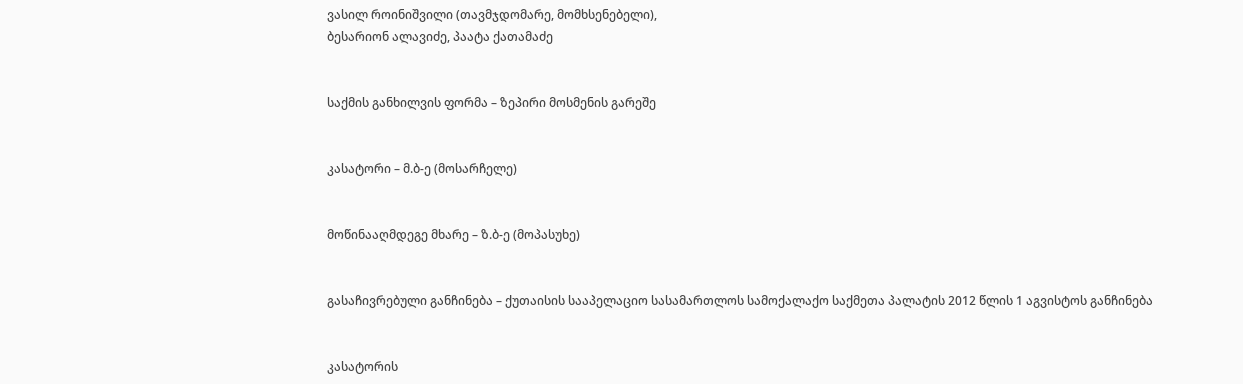ვასილ როინიშვილი (თავმჯდომარე, მომხსენებელი),
ბესარიონ ალავიძე, პაატა ქათამაძე


საქმის განხილვის ფორმა – ზეპირი მოსმენის გარეშე


კასატორი – მ.ბ-ე (მოსარჩელე)


მოწინააღმდეგე მხარე – ზ.ბ-ე (მოპასუხე)


გასაჩივრებული განჩინება – ქუთაისის სააპელაციო სასამართლოს სამოქალაქო საქმეთა პალატის 2012 წლის 1 აგვისტოს განჩინება


კასატორის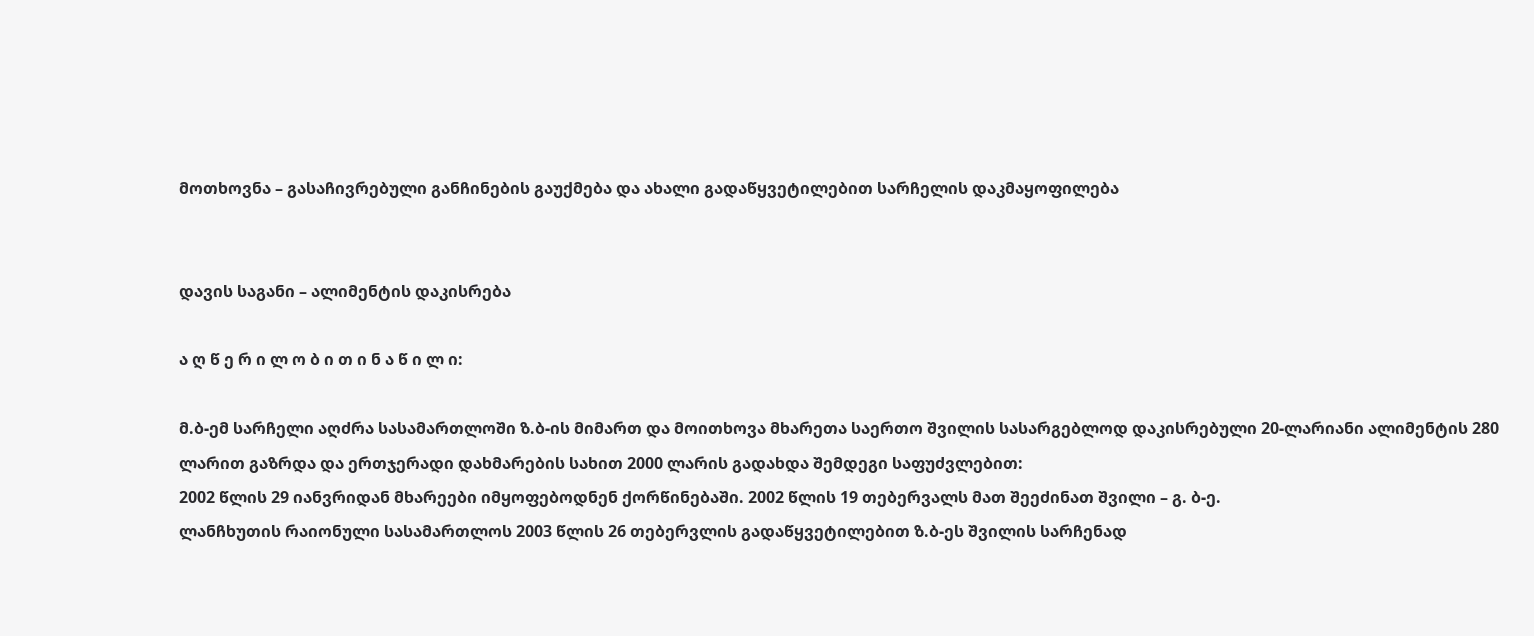მოთხოვნა – გასაჩივრებული განჩინების გაუქმება და ახალი გადაწყვეტილებით სარჩელის დაკმაყოფილება


დავის საგანი – ალიმენტის დაკისრება

ა ღ წ ე რ ი ლ ო ბ ი თ ი ნ ა წ ი ლ ი:

მ.ბ-ემ სარჩელი აღძრა სასამართლოში ზ.ბ-ის მიმართ და მოითხოვა მხარეთა საერთო შვილის სასარგებლოდ დაკისრებული 20-ლარიანი ალიმენტის 280 ლარით გაზრდა და ერთჯერადი დახმარების სახით 2000 ლარის გადახდა შემდეგი საფუძვლებით:
2002 წლის 29 იანვრიდან მხარეები იმყოფებოდნენ ქორწინებაში. 2002 წლის 19 თებერვალს მათ შეეძინათ შვილი – გ. ბ-ე.
ლანჩხუთის რაიონული სასამართლოს 2003 წლის 26 თებერვლის გადაწყვეტილებით ზ.ბ-ეს შვილის სარჩენად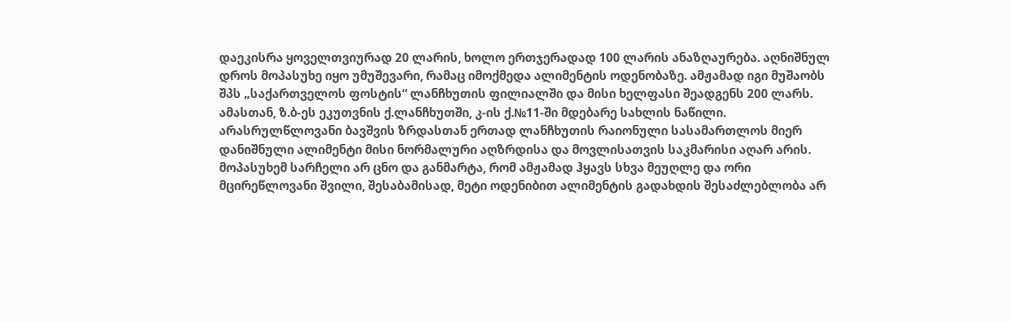დაეკისრა ყოველთვიურად 20 ლარის, ხოლო ერთჯერადად 100 ლარის ანაზღაურება. აღნიშნულ დროს მოპასუხე იყო უმუშევარი, რამაც იმოქმედა ალიმენტის ოდენობაზე. ამჟამად იგი მუშაობს შპს „საქართველოს ფოსტის“ ლანჩხუთის ფილიალში და მისი ხელფასი შეადგენს 200 ლარს. ამასთან, ზ.ბ-ეს ეკუთვნის ქ.ლანჩხუთში, კ-ის ქ.№11-ში მდებარე სახლის ნაწილი.
არასრულწლოვანი ბავშვის ზრდასთან ერთად ლანჩხუთის რაიონული სასამართლოს მიერ დანიშნული ალიმენტი მისი ნორმალური აღზრდისა და მოვლისათვის საკმარისი აღარ არის.
მოპასუხემ სარჩელი არ ცნო და განმარტა, რომ ამჟამად ჰყავს სხვა მეუღლე და ორი მცირეწლოვანი შვილი, შესაბამისად, მეტი ოდენიბით ალიმენტის გადახდის შესაძლებლობა არ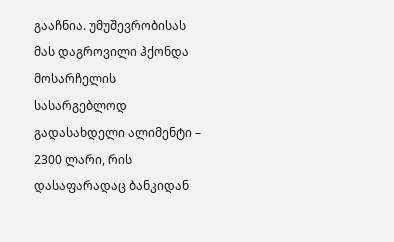გააჩნია. უმუშევრობისას მას დაგროვილი ჰქონდა მოსარჩელის სასარგებლოდ გადასახდელი ალიმენტი – 2300 ლარი, რის დასაფარადაც ბანკიდან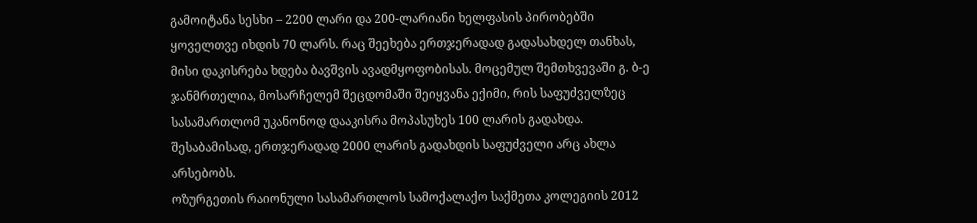გამოიტანა სესხი – 2200 ლარი და 200-ლარიანი ხელფასის პირობებში ყოველთვე იხდის 70 ლარს. რაც შეეხება ერთჯერადად გადასახდელ თანხას, მისი დაკისრება ხდება ბავშვის ავადმყოფობისას. მოცემულ შემთხვევაში გ. ბ-ე ჯანმრთელია, მოსარჩელემ შეცდომაში შეიყვანა ექიმი, რის საფუძველზეც სასამართლომ უკანონოდ დააკისრა მოპასუხეს 100 ლარის გადახდა. შესაბამისად, ერთჯერადად 2000 ლარის გადახდის საფუძველი არც ახლა არსებობს.
ოზურგეთის რაიონული სასამართლოს სამოქალაქო საქმეთა კოლეგიის 2012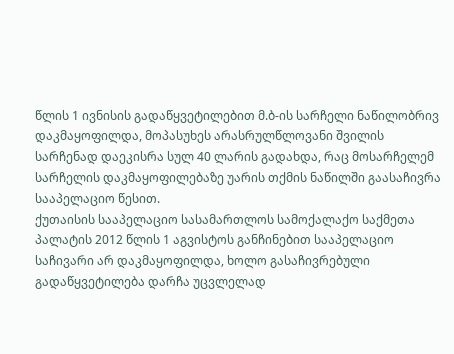წლის 1 ივნისის გადაწყვეტილებით მ.ბ-ის სარჩელი ნაწილობრივ დაკმაყოფილდა, მოპასუხეს არასრულწლოვანი შვილის სარჩენად დაეკისრა სულ 40 ლარის გადახდა, რაც მოსარჩელემ სარჩელის დაკმაყოფილებაზე უარის თქმის ნაწილში გაასაჩივრა სააპელაციო წესით.
ქუთაისის სააპელაციო სასამართლოს სამოქალაქო საქმეთა პალატის 2012 წლის 1 აგვისტოს განჩინებით სააპელაციო საჩივარი არ დაკმაყოფილდა, ხოლო გასაჩივრებული გადაწყვეტილება დარჩა უცვლელად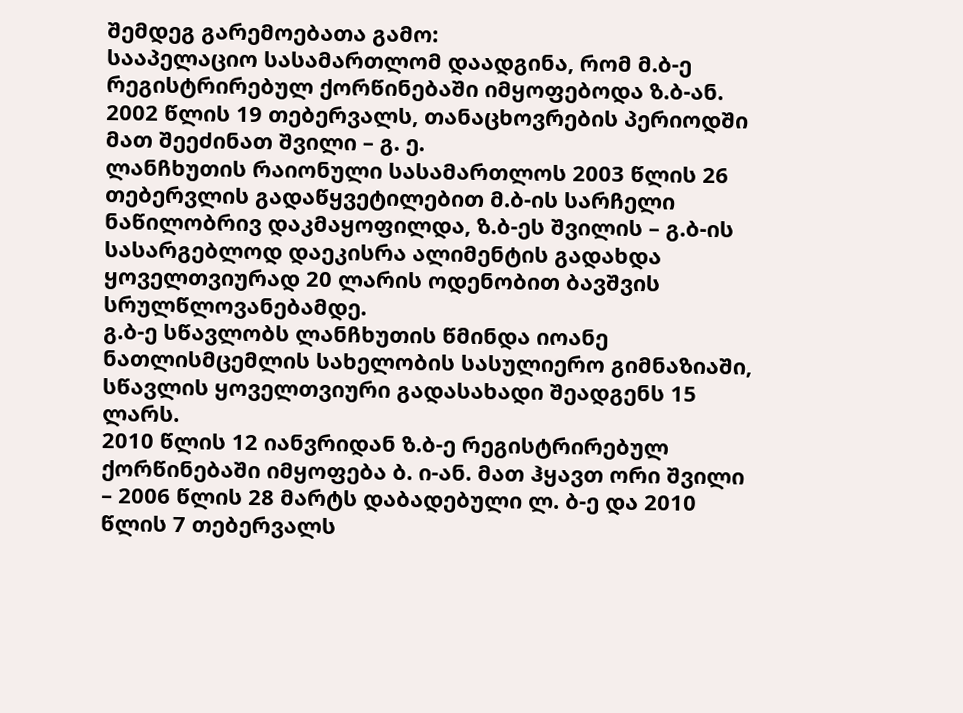შემდეგ გარემოებათა გამო:
სააპელაციო სასამართლომ დაადგინა, რომ მ.ბ-ე რეგისტრირებულ ქორწინებაში იმყოფებოდა ზ.ბ-ან. 2002 წლის 19 თებერვალს, თანაცხოვრების პერიოდში მათ შეეძინათ შვილი – გ. ე.
ლანჩხუთის რაიონული სასამართლოს 2003 წლის 26 თებერვლის გადაწყვეტილებით მ.ბ-ის სარჩელი ნაწილობრივ დაკმაყოფილდა, ზ.ბ-ეს შვილის – გ.ბ-ის სასარგებლოდ დაეკისრა ალიმენტის გადახდა ყოველთვიურად 20 ლარის ოდენობით ბავშვის სრულწლოვანებამდე.
გ.ბ-ე სწავლობს ლანჩხუთის წმინდა იოანე ნათლისმცემლის სახელობის სასულიერო გიმნაზიაში, სწავლის ყოველთვიური გადასახადი შეადგენს 15 ლარს.
2010 წლის 12 იანვრიდან ზ.ბ-ე რეგისტრირებულ ქორწინებაში იმყოფება ბ. ი-ან. მათ ჰყავთ ორი შვილი – 2006 წლის 28 მარტს დაბადებული ლ. ბ-ე და 2010 წლის 7 თებერვალს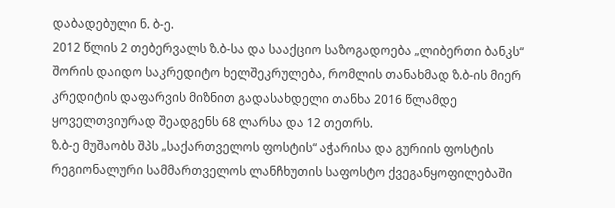დაბადებული ნ. ბ-ე.
2012 წლის 2 თებერვალს ზ.ბ-სა და სააქციო საზოგადოება „ლიბერთი ბანკს“ შორის დაიდო საკრედიტო ხელშეკრულება, რომლის თანახმად ზ.ბ-ის მიერ კრედიტის დაფარვის მიზნით გადასახდელი თანხა 2016 წლამდე ყოველთვიურად შეადგენს 68 ლარსა და 12 თეთრს.
ზ.ბ-ე მუშაობს შპს „საქართველოს ფოსტის“ აჭარისა და გურიის ფოსტის რეგიონალური სამმართველოს ლანჩხუთის საფოსტო ქვეგანყოფილებაში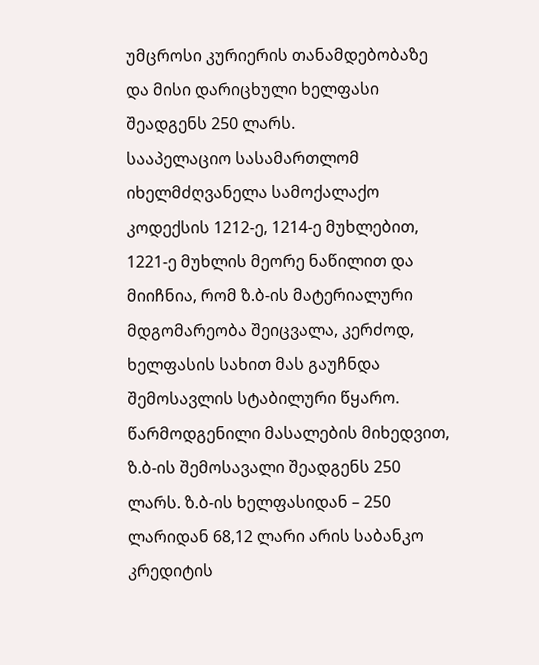უმცროსი კურიერის თანამდებობაზე და მისი დარიცხული ხელფასი შეადგენს 250 ლარს.
სააპელაციო სასამართლომ იხელმძღვანელა სამოქალაქო კოდექსის 1212-ე, 1214-ე მუხლებით, 1221-ე მუხლის მეორე ნაწილით და მიიჩნია, რომ ზ.ბ-ის მატერიალური მდგომარეობა შეიცვალა, კერძოდ, ხელფასის სახით მას გაუჩნდა შემოსავლის სტაბილური წყარო. წარმოდგენილი მასალების მიხედვით, ზ.ბ-ის შემოსავალი შეადგენს 250 ლარს. ზ.ბ-ის ხელფასიდან – 250 ლარიდან 68,12 ლარი არის საბანკო კრედიტის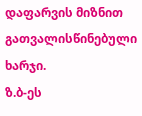დაფარვის მიზნით გათვალისწინებული ხარჯი.
ზ.ბ-ეს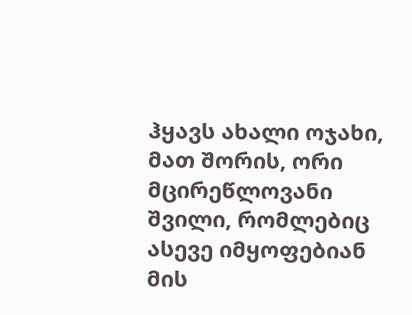ჰყავს ახალი ოჯახი, მათ შორის, ორი მცირეწლოვანი შვილი, რომლებიც ასევე იმყოფებიან მის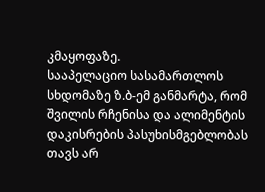კმაყოფაზე.
სააპელაციო სასამართლოს სხდომაზე ზ.ბ-ემ განმარტა, რომ შვილის რჩენისა და ალიმენტის დაკისრების პასუხისმგებლობას თავს არ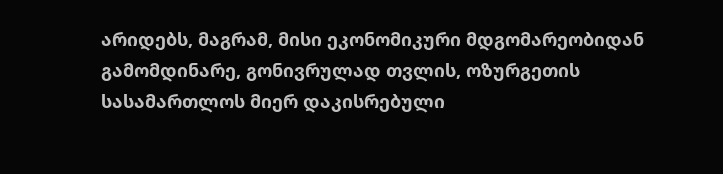არიდებს, მაგრამ, მისი ეკონომიკური მდგომარეობიდან გამომდინარე, გონივრულად თვლის, ოზურგეთის სასამართლოს მიერ დაკისრებული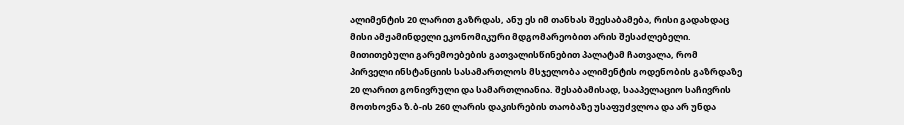ალიმენტის 20 ლარით გაზრდას, ანუ ეს იმ თანხას შეესაბამება, რისი გადახდაც მისი ამჟამინდელი ეკონომიკური მდგომარეობით არის შესაძლებელი.
მითითებული გარემოებების გათვალისწინებით პალატამ ჩათვალა, რომ პირველი ინსტანციის სასამართლოს მსჯელობა ალიმენტის ოდენობის გაზრდაზე 20 ლარით გონივრული და სამართლიანია. შესაბამისად, სააპელაციო საჩივრის მოთხოვნა ზ.ბ-ის 260 ლარის დაკისრების თაობაზე უსაფუძვლოა და არ უნდა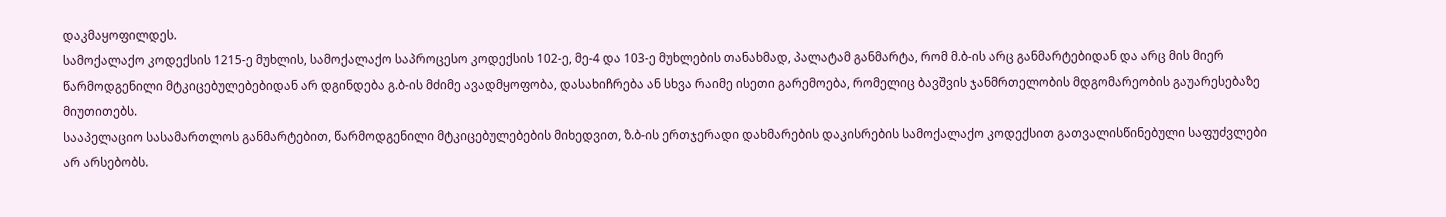დაკმაყოფილდეს.
სამოქალაქო კოდექსის 1215-ე მუხლის, სამოქალაქო საპროცესო კოდექსის 102-ე, მე-4 და 103-ე მუხლების თანახმად, პალატამ განმარტა, რომ მ.ბ-ის არც განმარტებიდან და არც მის მიერ წარმოდგენილი მტკიცებულებებიდან არ დგინდება გ.ბ-ის მძიმე ავადმყოფობა, დასახიჩრება ან სხვა რაიმე ისეთი გარემოება, რომელიც ბავშვის ჯანმრთელობის მდგომარეობის გაუარესებაზე მიუთითებს.
სააპელაციო სასამართლოს განმარტებით, წარმოდგენილი მტკიცებულებების მიხედვით, ზ.ბ-ის ერთჯერადი დახმარების დაკისრების სამოქალაქო კოდექსით გათვალისწინებული საფუძვლები არ არსებობს.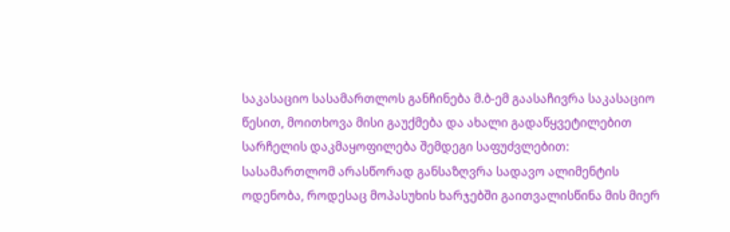საკასაციო სასამართლოს განჩინება მ.ბ-ემ გაასაჩივრა საკასაციო წესით, მოითხოვა მისი გაუქმება და ახალი გადაწყვეტილებით სარჩელის დაკმაყოფილება შემდეგი საფუძვლებით:
სასამართლომ არასწორად განსაზღვრა სადავო ალიმენტის ოდენობა, როდესაც მოპასუხის ხარჯებში გაითვალისწინა მის მიერ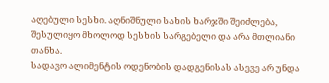აღებული სესხი. აღნიშნული სახის ხარჯში შეიძლება, შესულიყო მხოლოდ სესხის სარგებელი და არა მთლიანი თანხა.
სადავო ალიმენტის ოდენობის დადგენისას ასევე არ უნდა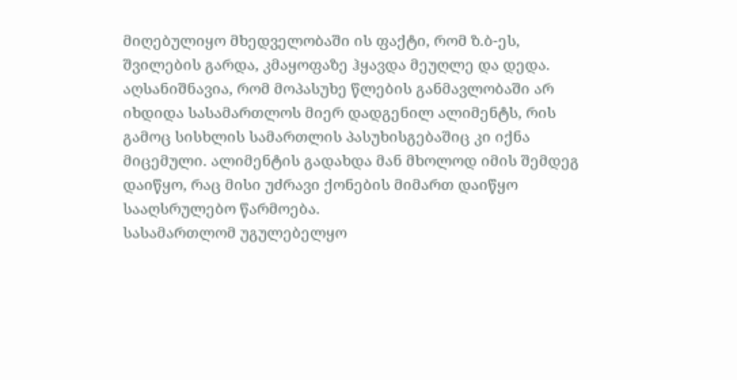მიღებულიყო მხედველობაში ის ფაქტი, რომ ზ.ბ-ეს, შვილების გარდა, კმაყოფაზე ჰყავდა მეუღლე და დედა.
აღსანიშნავია, რომ მოპასუხე წლების განმავლობაში არ იხდიდა სასამართლოს მიერ დადგენილ ალიმენტს, რის გამოც სისხლის სამართლის პასუხისგებაშიც კი იქნა მიცემული. ალიმენტის გადახდა მან მხოლოდ იმის შემდეგ დაიწყო, რაც მისი უძრავი ქონების მიმართ დაიწყო სააღსრულებო წარმოება.
სასამართლომ უგულებელყო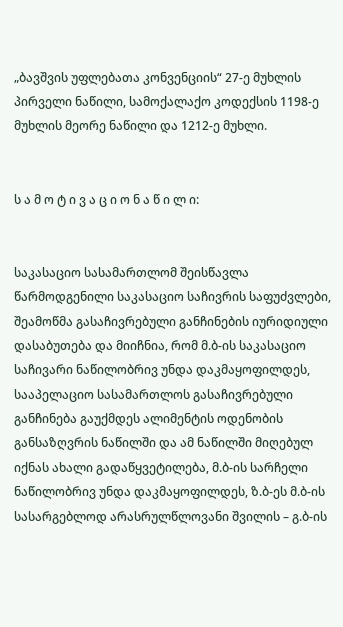„ბავშვის უფლებათა კონვენციის“ 27-ე მუხლის პირველი ნაწილი, სამოქალაქო კოდექსის 1198-ე მუხლის მეორე ნაწილი და 1212-ე მუხლი.


ს ა მ ო ტ ი ვ ა ც ი ო ნ ა წ ი ლ ი:


საკასაციო სასამართლომ შეისწავლა წარმოდგენილი საკასაციო საჩივრის საფუძვლები, შეამოწმა გასაჩივრებული განჩინების იურიდიული დასაბუთება და მიიჩნია, რომ მ.ბ-ის საკასაციო საჩივარი ნაწილობრივ უნდა დაკმაყოფილდეს, სააპელაციო სასამართლოს გასაჩივრებული განჩინება გაუქმდეს ალიმენტის ოდენობის განსაზღვრის ნაწილში და ამ ნაწილში მიღებულ იქნას ახალი გადაწყვეტილება, მ.ბ-ის სარჩელი ნაწილობრივ უნდა დაკმაყოფილდეს, ზ.ბ-ეს მ.ბ-ის სასარგებლოდ არასრულწლოვანი შვილის – გ.ბ-ის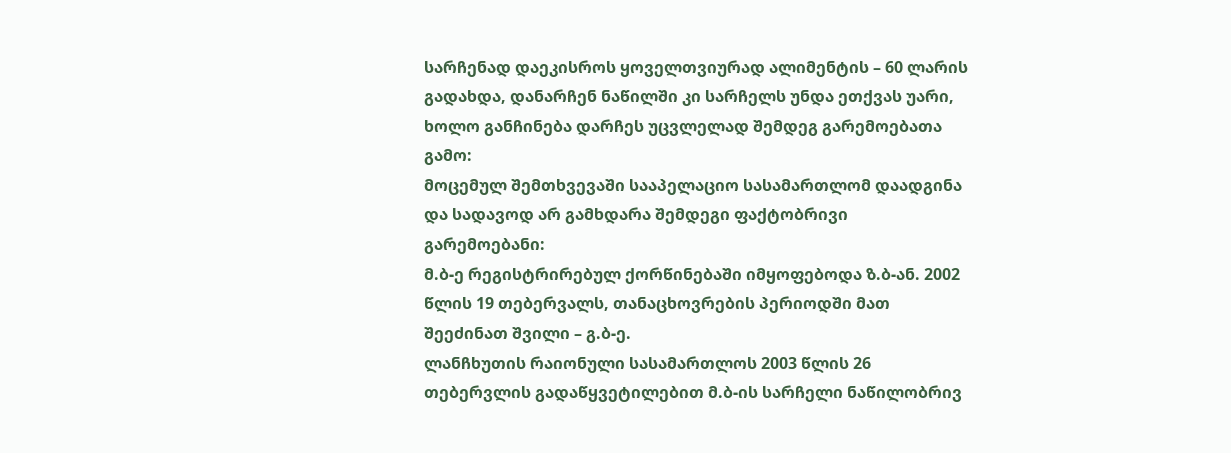სარჩენად დაეკისროს ყოველთვიურად ალიმენტის – 60 ლარის გადახდა, დანარჩენ ნაწილში კი სარჩელს უნდა ეთქვას უარი, ხოლო განჩინება დარჩეს უცვლელად შემდეგ გარემოებათა გამო:
მოცემულ შემთხვევაში სააპელაციო სასამართლომ დაადგინა და სადავოდ არ გამხდარა შემდეგი ფაქტობრივი გარემოებანი:
მ.ბ-ე რეგისტრირებულ ქორწინებაში იმყოფებოდა ზ.ბ-ან. 2002 წლის 19 თებერვალს, თანაცხოვრების პერიოდში მათ შეეძინათ შვილი – გ.ბ-ე.
ლანჩხუთის რაიონული სასამართლოს 2003 წლის 26 თებერვლის გადაწყვეტილებით მ.ბ-ის სარჩელი ნაწილობრივ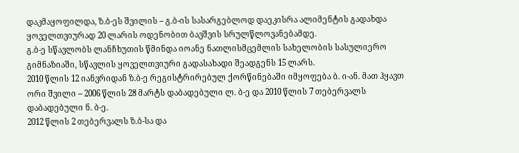დაკმაყოფილდა, ზ.ბ-ეს შვილის – გ.ბ-ის სასარგებლოდ დაეკისრა ალიმენტის გადახდა ყოველთვიურად 20 ლარის ოდენობით ბავშვის სრულწლოვანებამდე.
გ.ბ-ე სწავლობს ლანჩხუთის წმინდა იოანე ნათლისმცემლის სახელობის სასულიერო გიმნაზიაში, სწავლის ყოველთვიური გადასახადი შეადგენს 15 ლარს.
2010 წლის 12 იანვრიდან ზ.ბ-ე რეგისტრირებულ ქორწინებაში იმყოფება ბ. ი-ან. მათ ჰყავთ ორი შვილი – 2006 წლის 28 მარტს დაბადებული ლ. ბ-ე და 2010 წლის 7 თებერვალს დაბადებული ნ. ბ-ე.
2012 წლის 2 თებერვალს ზ.ბ-სა და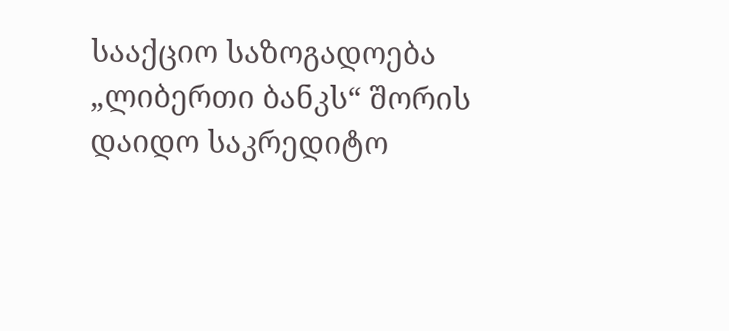სააქციო საზოგადოება „ლიბერთი ბანკს“ შორის დაიდო საკრედიტო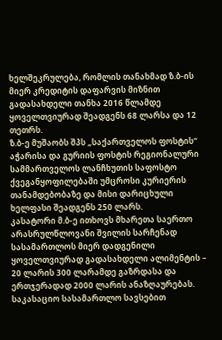ხელშეკრულება, რომლის თანახმად ზ.ბ-ის მიერ კრედიტის დაფარვის მიზნით გადასახდელი თანხა 2016 წლამდე ყოველთვიურად შეადგენს 68 ლარსა და 12 თეთრს.
ზ.ბ-ე მუშაობს შპს „საქართველოს ფოსტის“ აჭარისა და გურიის ფოსტის რეგიონალური სამმართველოს ლანჩხუთის საფოსტო ქვეგანყოფილებაში უმცროსი კურიერის თანამდებობაზე და მისი დარიცხული ხელფასი შეადგენს 250 ლარს.
კასატორი მ.ბ-ე ითხოვს მხარეთა საერთო არასრულწლოვანი შვილის სარჩენად სასამართლოს მიერ დადგენილი ყოველთვიურად გადასახდელი ალიმენტის – 20 ლარის 300 ლარამდე გაზრდასა და ერთჯერადად 2000 ლარის ანაზღაურებას.
საკასაციო სასამართლო სავსებით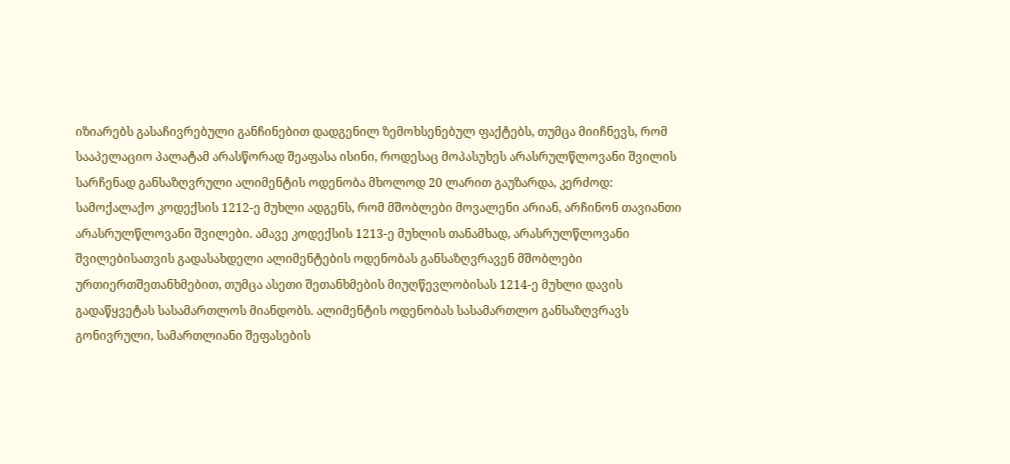იზიარებს გასაჩივრებული განჩინებით დადგენილ ზემოხსენებულ ფაქტებს, თუმცა მიიჩნევს, რომ სააპელაციო პალატამ არასწორად შეაფასა ისინი, როდესაც მოპასუხეს არასრულწლოვანი შვილის სარჩენად განსაზღვრული ალიმენტის ოდენობა მხოლოდ 20 ლარით გაუზარდა, კერძოდ:
სამოქალაქო კოდექსის 1212-ე მუხლი ადგენს, რომ მშობლები მოვალენი არიან, არჩინონ თავიანთი არასრულწლოვანი შვილები. ამავე კოდექსის 1213-ე მუხლის თანამხად, არასრულწლოვანი შვილებისათვის გადასახდელი ალიმენტების ოდენობას განსაზღვრავენ მშობლები ურთიერთშეთანხმებით, თუმცა ასეთი შეთანხმების მიუღწევლობისას 1214-ე მუხლი დავის გადაწყვეტას სასამართლოს მიანდობს. ალიმენტის ოდენობას სასამართლო განსაზღვრავს გონივრული, სამართლიანი შეფასების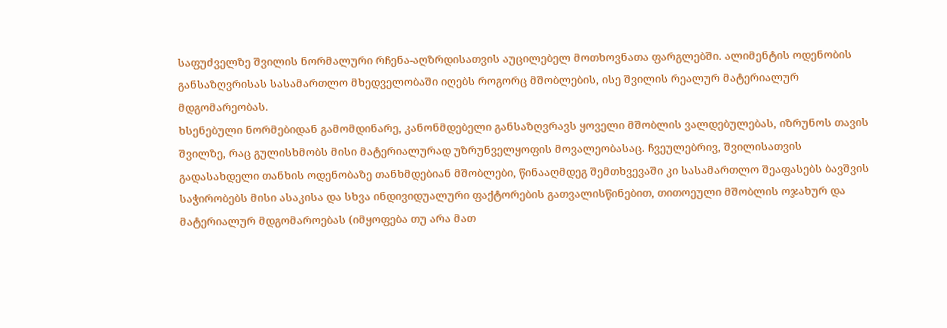საფუძველზე შვილის ნორმალური რჩენა-აღზრდისათვის აუცილებელ მოთხოვნათა ფარგლებში. ალიმენტის ოდენობის განსაზღვრისას სასამართლო მხედველობაში იღებს როგორც მშობლების, ისე შვილის რეალურ მატერიალურ მდგომარეობას.
ხსენებული ნორმებიდან გამომდინარე, კანონმდებელი განსაზღვრავს ყოველი მშობლის ვალდებულებას, იზრუნოს თავის შვილზე, რაც გულისხმობს მისი მატერიალურად უზრუნველყოფის მოვალეობასაც. ჩვეულებრივ, შვილისათვის გადასახდელი თანხის ოდენობაზე თანხმდებიან მშობლები, წინააღმდეგ შემთხვევაში კი სასამართლო შეაფასებს ბავშვის საჭირობებს მისი ასაკისა და სხვა ინდივიდუალური ფაქტორების გათვალისწინებით, თითოეული მშობლის ოჯახურ და მატერიალურ მდგომაროებას (იმყოფება თუ არა მათ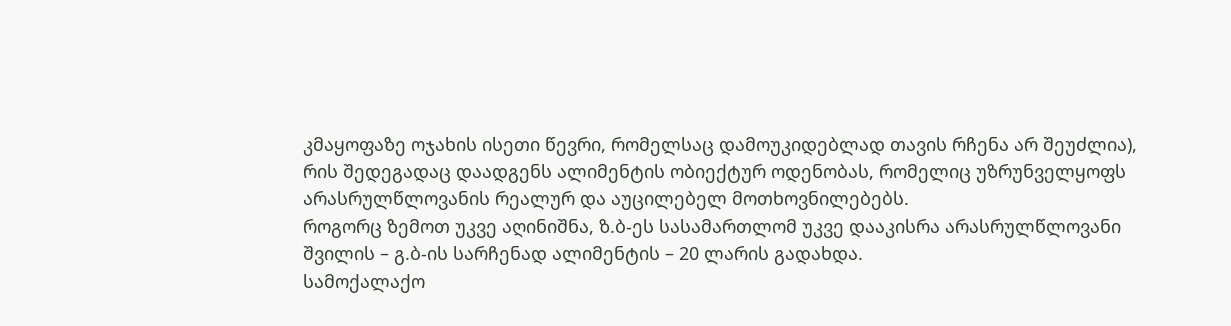კმაყოფაზე ოჯახის ისეთი წევრი, რომელსაც დამოუკიდებლად თავის რჩენა არ შეუძლია), რის შედეგადაც დაადგენს ალიმენტის ობიექტურ ოდენობას, რომელიც უზრუნველყოფს არასრულწლოვანის რეალურ და აუცილებელ მოთხოვნილებებს.
როგორც ზემოთ უკვე აღინიშნა, ზ.ბ-ეს სასამართლომ უკვე დააკისრა არასრულწლოვანი შვილის – გ.ბ-ის სარჩენად ალიმენტის – 20 ლარის გადახდა.
სამოქალაქო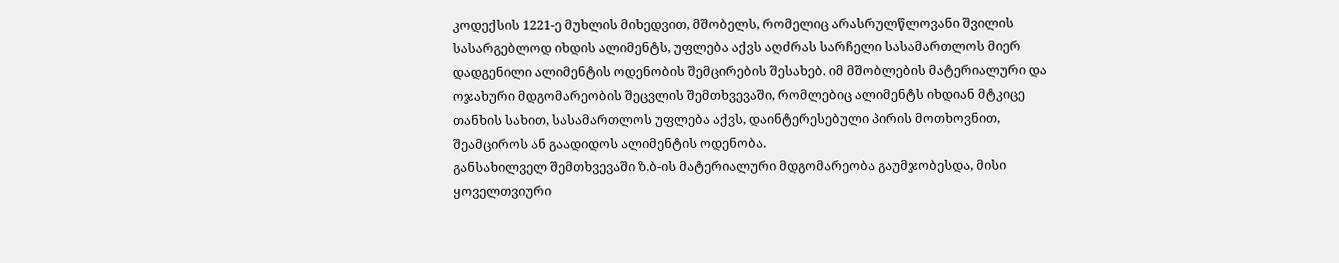კოდექსის 1221-ე მუხლის მიხედვით, მშობელს, რომელიც არასრულწლოვანი შვილის სასარგებლოდ იხდის ალიმენტს, უფლება აქვს აღძრას სარჩელი სასამართლოს მიერ დადგენილი ალიმენტის ოდენობის შემცირების შესახებ. იმ მშობლების მატერიალური და ოჯახური მდგომარეობის შეცვლის შემთხვევაში, რომლებიც ალიმენტს იხდიან მტკიცე თანხის სახით, სასამართლოს უფლება აქვს, დაინტერესებული პირის მოთხოვნით, შეამციროს ან გაადიდოს ალიმენტის ოდენობა.
განსახილველ შემთხვევაში ზ.ბ-ის მატერიალური მდგომარეობა გაუმჯობესდა, მისი ყოველთვიური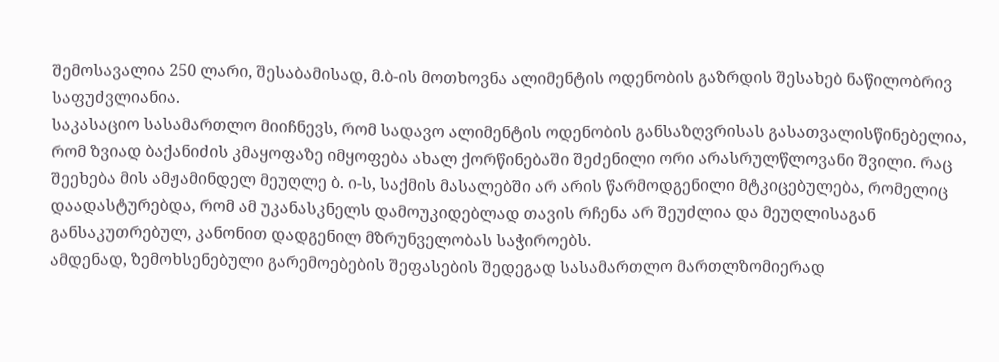შემოსავალია 250 ლარი, შესაბამისად, მ.ბ-ის მოთხოვნა ალიმენტის ოდენობის გაზრდის შესახებ ნაწილობრივ საფუძვლიანია.
საკასაციო სასამართლო მიიჩნევს, რომ სადავო ალიმენტის ოდენობის განსაზღვრისას გასათვალისწინებელია, რომ ზვიად ბაქანიძის კმაყოფაზე იმყოფება ახალ ქორწინებაში შეძენილი ორი არასრულწლოვანი შვილი. რაც შეეხება მის ამჟამინდელ მეუღლე ბ. ი-ს, საქმის მასალებში არ არის წარმოდგენილი მტკიცებულება, რომელიც დაადასტურებდა, რომ ამ უკანასკნელს დამოუკიდებლად თავის რჩენა არ შეუძლია და მეუღლისაგან განსაკუთრებულ, კანონით დადგენილ მზრუნველობას საჭიროებს.
ამდენად, ზემოხსენებული გარემოებების შეფასების შედეგად სასამართლო მართლზომიერად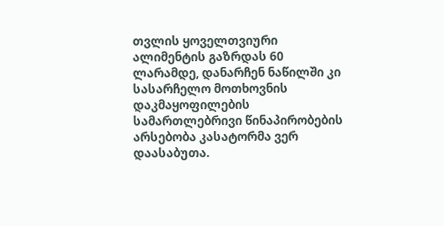თვლის ყოველთვიური ალიმენტის გაზრდას 60 ლარამდე, დანარჩენ ნაწილში კი სასარჩელო მოთხოვნის დაკმაყოფილების სამართლებრივი წინაპირობების არსებობა კასატორმა ვერ დაასაბუთა.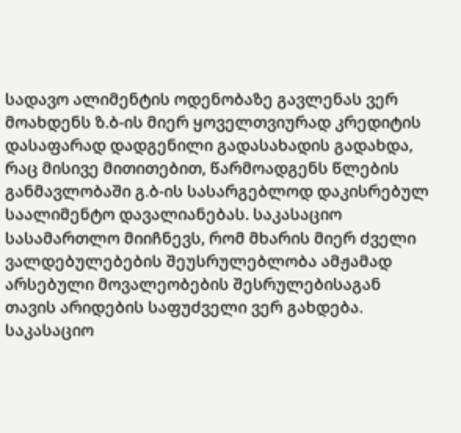სადავო ალიმენტის ოდენობაზე გავლენას ვერ მოახდენს ზ.ბ-ის მიერ ყოველთვიურად კრედიტის დასაფარად დადგენილი გადასახადის გადახდა, რაც მისივე მითითებით, წარმოადგენს წლების განმავლობაში გ.ბ-ის სასარგებლოდ დაკისრებულ საალიმენტო დავალიანებას. საკასაციო სასამართლო მიიჩნევს, რომ მხარის მიერ ძველი ვალდებულებების შეუსრულებლობა ამჟამად არსებული მოვალეობების შესრულებისაგან თავის არიდების საფუძველი ვერ გახდება.
საკასაციო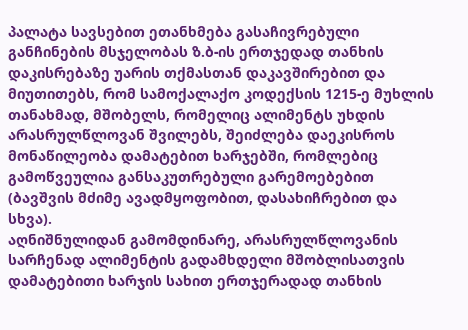პალატა სავსებით ეთანხმება გასაჩივრებული განჩინების მსჯელობას ზ.ბ-ის ერთჯედად თანხის დაკისრებაზე უარის თქმასთან დაკავშირებით და მიუთითებს, რომ სამოქალაქო კოდექსის 1215-ე მუხლის თანახმად, მშობელს, რომელიც ალიმენტს უხდის არასრულწლოვან შვილებს, შეიძლება დაეკისროს მონაწილეობა დამატებით ხარჯებში, რომლებიც გამოწვეულია განსაკუთრებული გარემოებებით (ბავშვის მძიმე ავადმყოფობით, დასახიჩრებით და სხვა).
აღნიშნულიდან გამომდინარე, არასრულწლოვანის სარჩენად ალიმენტის გადამხდელი მშობლისათვის დამატებითი ხარჯის სახით ერთჯერადად თანხის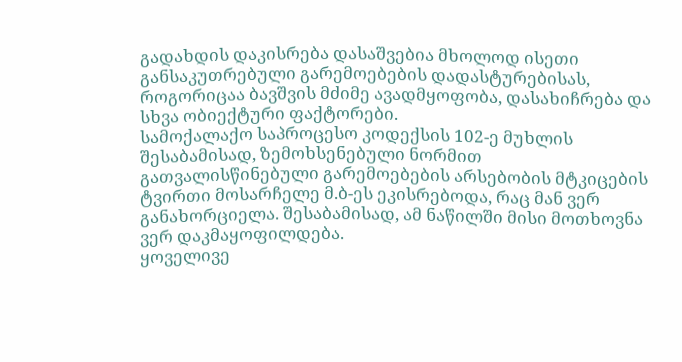გადახდის დაკისრება დასაშვებია მხოლოდ ისეთი განსაკუთრებული გარემოებების დადასტურებისას, როგორიცაა ბავშვის მძიმე ავადმყოფობა, დასახიჩრება და სხვა ობიექტური ფაქტორები.
სამოქალაქო საპროცესო კოდექსის 102-ე მუხლის შესაბამისად, ზემოხსენებული ნორმით გათვალისწინებული გარემოებების არსებობის მტკიცების ტვირთი მოსარჩელე მ.ბ-ეს ეკისრებოდა, რაც მან ვერ განახორციელა. შესაბამისად, ამ ნაწილში მისი მოთხოვნა ვერ დაკმაყოფილდება.
ყოველივე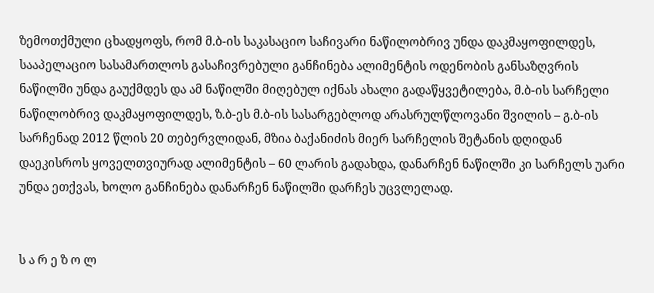ზემოთქმული ცხადყოფს, რომ მ.ბ-ის საკასაციო საჩივარი ნაწილობრივ უნდა დაკმაყოფილდეს, სააპელაციო სასამართლოს გასაჩივრებული განჩინება ალიმენტის ოდენობის განსაზღვრის ნაწილში უნდა გაუქმდეს და ამ ნაწილში მიღებულ იქნას ახალი გადაწყვეტილება, მ.ბ-ის სარჩელი ნაწილობრივ დაკმაყოფილდეს, ზ.ბ-ეს მ.ბ-ის სასარგებლოდ არასრულწლოვანი შვილის – გ.ბ-ის სარჩენად 2012 წლის 20 თებერვლიდან, მზია ბაქანიძის მიერ სარჩელის შეტანის დღიდან დაეკისროს ყოველთვიურად ალიმენტის – 60 ლარის გადახდა, დანარჩენ ნაწილში კი სარჩელს უარი უნდა ეთქვას, ხოლო განჩინება დანარჩენ ნაწილში დარჩეს უცვლელად.


ს ა რ ე ზ ო ლ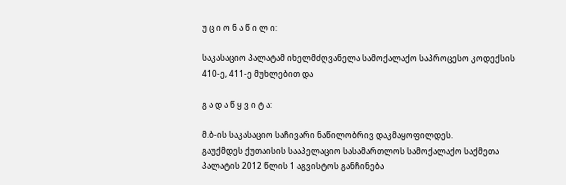უ ც ი ო ნ ა წ ი ლ ი:

საკასაციო პალატამ იხელმძღვანელა სამოქალაქო საპროცესო კოდექსის 410-ე, 411-ე მუხლებით და

გ ა დ ა წ ყ ვ ი ტ ა:

მ.ბ-ის საკასაციო საჩივარი ნაწილობრივ დაკმაყოფილდეს.
გაუქმდეს ქუთაისის სააპელაციო სასამართლოს სამოქალაქო საქმეთა პალატის 2012 წლის 1 აგვისტოს განჩინება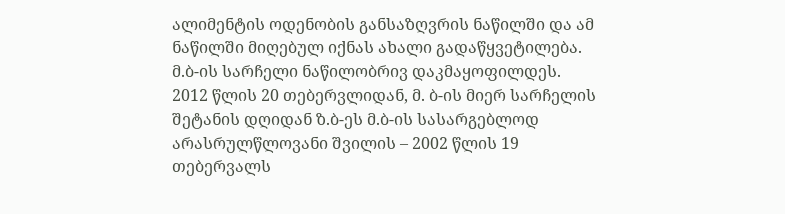ალიმენტის ოდენობის განსაზღვრის ნაწილში და ამ ნაწილში მიღებულ იქნას ახალი გადაწყვეტილება.
მ.ბ-ის სარჩელი ნაწილობრივ დაკმაყოფილდეს.
2012 წლის 20 თებერვლიდან, მ. ბ-ის მიერ სარჩელის შეტანის დღიდან ზ.ბ-ეს მ.ბ-ის სასარგებლოდ არასრულწლოვანი შვილის – 2002 წლის 19 თებერვალს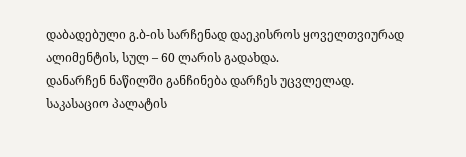დაბადებული გ.ბ-ის სარჩენად დაეკისროს ყოველთვიურად ალიმენტის, სულ – 60 ლარის გადახდა.
დანარჩენ ნაწილში განჩინება დარჩეს უცვლელად.
საკასაციო პალატის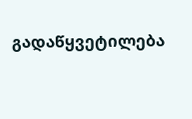გადაწყვეტილება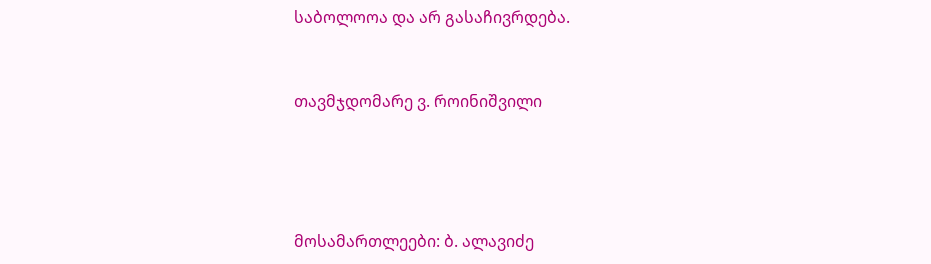საბოლოოა და არ გასაჩივრდება.


თავმჯდომარე ვ. როინიშვილი




მოსამართლეები: ბ. ალავიძე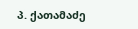პ. ქათამაძე